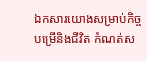ឯកសារយោងសម្រាប់កិច្ចបម្រើនិងជីវិត កំណត់ស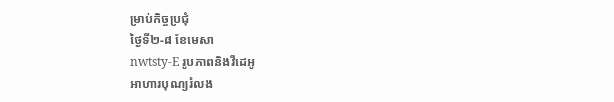ម្រាប់កិច្ចប្រជុំ
ថ្ងៃទី២-៨ ខែមេសា
nwtsty-E រូបភាពនិងវីដេអូ
អាហារបុណ្យរំលង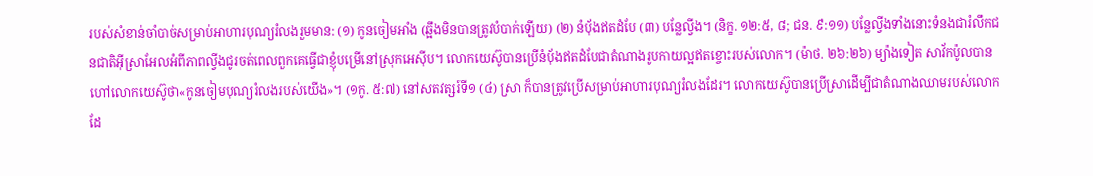របស់សំខាន់ចាំបាច់សម្រាប់អាហារបុណ្យរំលងរួមមាន: (១) កូនចៀមអាំង (ឆ្អឹងមិនបានត្រូវបំបាក់ឡើយ) (២) នំប៉័ងឥតដំបែ (៣) បន្លែល្វីង។ (និក្ខ. ១២:៥, ៨; ជន. ៩:១១) បន្លែល្វីងទាំងនោះទំនងជារំលឹកជនជាតិអ៊ីស្រាអែលអំពីភាពល្វីងជូរចត់ពេលពួកគេធ្វើជាខ្ញុំបម្រើនៅស្រុកអេស៊ីប។ លោកយេស៊ូបានប្រើនំប៉័ងឥតដំបែជាតំណាងរូបកាយល្អឥតខ្ចោះរបស់លោក។ (ម៉ាថ. ២៦:២៦) ម្យ៉ាងទៀត សាវ័កប៉ូលបានហៅលោកយេស៊ូថា«កូនចៀមបុណ្យរំលងរបស់យើង»។ (១កូ. ៥:៧) នៅសតវត្សរ៍ទី១ (៤) ស្រា ក៏បានត្រូវប្រើសម្រាប់អាហារបុណ្យរំលងដែរ។ លោកយេស៊ូបានប្រើស្រាដើម្បីជាតំណាងឈាមរបស់លោក ដែ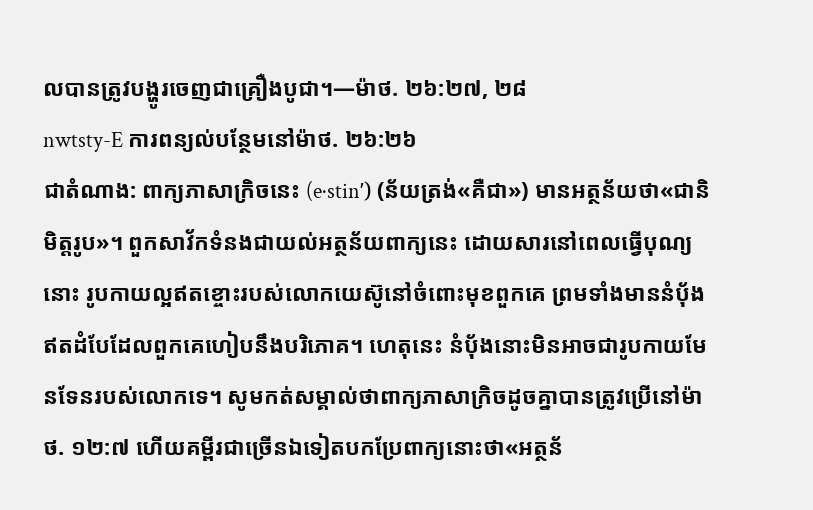លបានត្រូវបង្ហូរចេញជាគ្រឿងបូជា។—ម៉ាថ. ២៦:២៧, ២៨
nwtsty-E ការពន្យល់បន្ថែមនៅម៉ាថ. ២៦:២៦
ជាតំណាង: ពាក្យភាសាក្រិចនេះ (e·stinʹ) (ន័យត្រង់«គឺជា») មានអត្ថន័យថា«ជានិមិត្តរូប»។ ពួកសាវ័កទំនងជាយល់អត្ថន័យពាក្យនេះ ដោយសារនៅពេលធ្វើបុណ្យនោះ រូបកាយល្អឥតខ្ចោះរបស់លោកយេស៊ូនៅចំពោះមុខពួកគេ ព្រមទាំងមាននំប៉័ងឥតដំបែដែលពួកគេហៀបនឹងបរិភោគ។ ហេតុនេះ នំប៉័ងនោះមិនអាចជារូបកាយមែនទែនរបស់លោកទេ។ សូមកត់សម្គាល់ថាពាក្យភាសាក្រិចដូចគ្នាបានត្រូវប្រើនៅម៉ាថ. ១២:៧ ហើយគម្ពីរជាច្រើនឯទៀតបកប្រែពាក្យនោះថា«អត្ថន័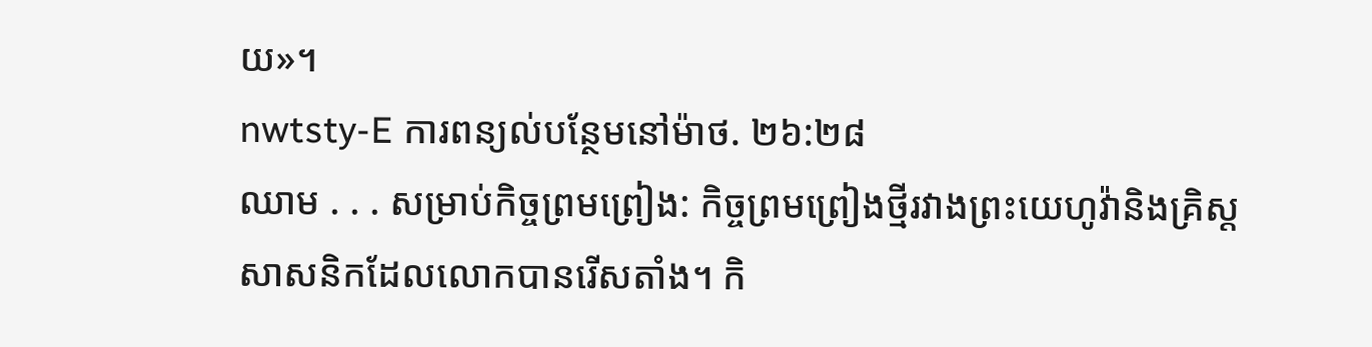យ»។
nwtsty-E ការពន្យល់បន្ថែមនៅម៉ាថ. ២៦:២៨
ឈាម . . . សម្រាប់កិច្ចព្រមព្រៀង: កិច្ចព្រមព្រៀងថ្មីរវាងព្រះយេហូវ៉ានិងគ្រិស្តសាសនិកដែលលោកបានរើសតាំង។ កិ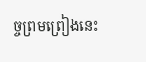ច្ចព្រមព្រៀងនេះ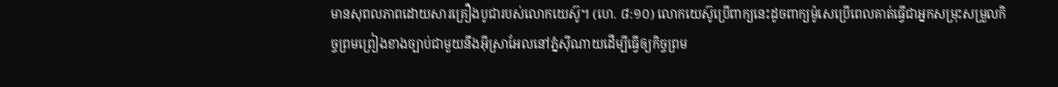មានសុពលភាពដោយសារគ្រឿងបូជារបស់លោកយេស៊ូ។ (ហេ. ៨:១០) លោកយេស៊ូប្រើពាក្យនេះដូចពាក្យម៉ូសេប្រើពេលគាត់ធ្វើជាអ្នកសម្រុះសម្រួលកិច្ចព្រមព្រៀងខាងច្បាប់ជាមួយនឹងអ៊ីស្រាអែលនៅភ្នំស៊ីណាយដើម្បីធ្វើឲ្យកិច្ចព្រម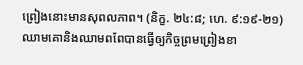ព្រៀងនោះមានសុពលភាព។ (និក្ខ. ២៤:៨; ហេ. ៩:១៩-២១) ឈាមគោនិងឈាមពពែបានធ្វើឲ្យកិច្ចព្រមព្រៀងខា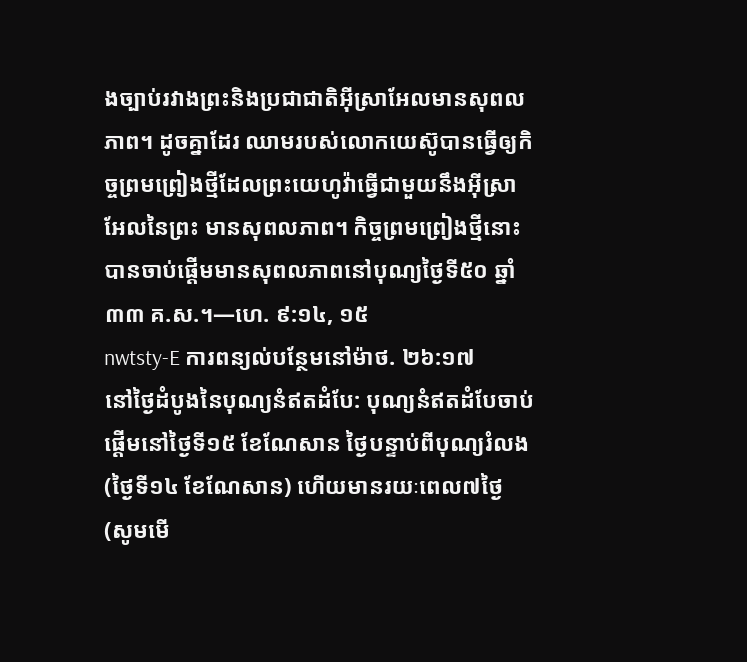ងច្បាប់រវាងព្រះនិងប្រជាជាតិអ៊ីស្រាអែលមានសុពលភាព។ ដូចគ្នាដែរ ឈាមរបស់លោកយេស៊ូបានធ្វើឲ្យកិច្ចព្រមព្រៀងថ្មីដែលព្រះយេហូវ៉ាធ្វើជាមួយនឹងអ៊ីស្រាអែលនៃព្រះ មានសុពលភាព។ កិច្ចព្រមព្រៀងថ្មីនោះបានចាប់ផ្ដើមមានសុពលភាពនៅបុណ្យថ្ងៃទី៥០ ឆ្នាំ៣៣ គ.ស.។—ហេ. ៩:១៤, ១៥
nwtsty-E ការពន្យល់បន្ថែមនៅម៉ាថ. ២៦:១៧
នៅថ្ងៃដំបូងនៃបុណ្យនំឥតដំបែ: បុណ្យនំឥតដំបែចាប់ផ្ដើមនៅថ្ងៃទី១៥ ខែណែសាន ថ្ងៃបន្ទាប់ពីបុណ្យរំលង (ថ្ងៃទី១៤ ខែណែសាន) ហើយមានរយៈពេល៧ថ្ងៃ (សូមមើ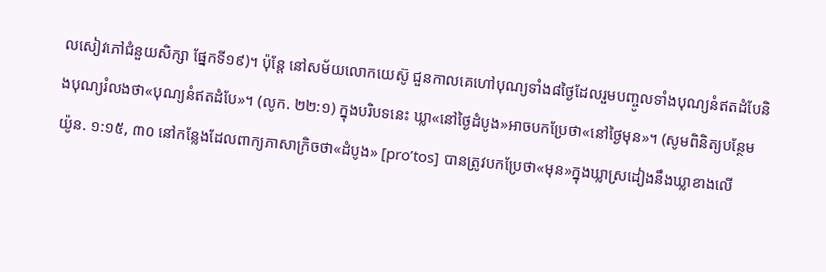លសៀវភៅជំនួយសិក្សា ផ្នែកទី១៩)។ ប៉ុន្តែ នៅសម័យលោកយេស៊ូ ជួនកាលគេហៅបុណ្យទាំង៨ថ្ងៃដែលរួមបញ្ចូលទាំងបុណ្យនំឥតដំបែនិងបុណ្យរំលងថា«បុណ្យនំឥតដំបែ»។ (លូក. ២២:១) ក្នុងបរិបទនេះ ឃ្លា«នៅថ្ងៃដំបូង»អាចបកប្រែថា«នៅថ្ងៃមុន»។ (សូមពិនិត្យបន្ថែមយ៉ូន. ១:១៥, ៣០ នៅកន្លែងដែលពាក្យភាសាក្រិចថា«ដំបូង» [proʹtos] បានត្រូវបកប្រែថា«មុន»ក្នុងឃ្លាស្រដៀងនឹងឃ្លាខាងលើ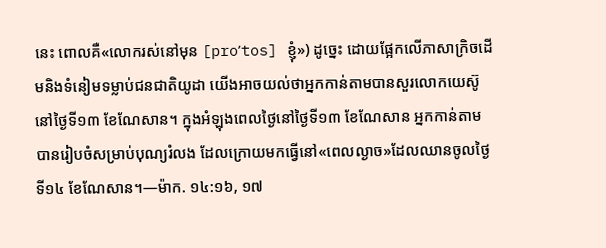នេះ ពោលគឺ«លោករស់នៅមុន [proʹtos] ខ្ញុំ») ដូច្នេះ ដោយផ្អែកលើភាសាក្រិចដើមនិងទំនៀមទម្លាប់ជនជាតិយូដា យើងអាចយល់ថាអ្នកកាន់តាមបានសួរលោកយេស៊ូនៅថ្ងៃទី១៣ ខែណែសាន។ ក្នុងអំឡុងពេលថ្ងៃនៅថ្ងៃទី១៣ ខែណែសាន អ្នកកាន់តាមបានរៀបចំសម្រាប់បុណ្យរំលង ដែលក្រោយមកធ្វើនៅ«ពេលល្ងាច»ដែលឈានចូលថ្ងៃទី១៤ ខែណែសាន។—ម៉ាក. ១៤:១៦, ១៧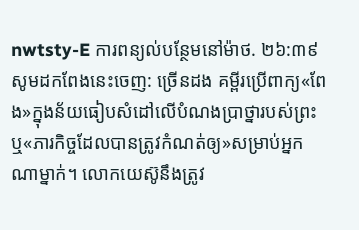nwtsty-E ការពន្យល់បន្ថែមនៅម៉ាថ. ២៦:៣៩
សូមដកពែងនេះចេញ: ច្រើនដង គម្ពីរប្រើពាក្យ«ពែង»ក្នុងន័យធៀបសំដៅលើបំណងប្រាថ្នារបស់ព្រះ ឬ«ភារកិច្ចដែលបានត្រូវកំណត់ឲ្យ»សម្រាប់អ្នកណាម្នាក់។ លោកយេស៊ូនឹងត្រូវ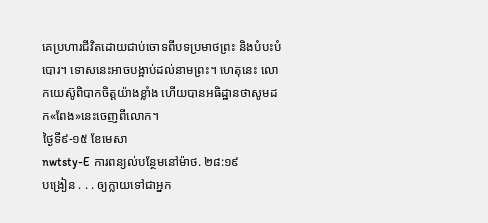គេប្រហារជីវិតដោយជាប់ចោទពីបទប្រមាថព្រះ និងបំបះបំបោរ។ ទោសនេះអាចបង្អាប់ដល់នាមព្រះ។ ហេតុនេះ លោកយេស៊ូពិបាកចិត្តយ៉ាងខ្លាំង ហើយបានអធិដ្ឋានថាសូមដក«ពែង»នេះចេញពីលោក។
ថ្ងៃទី៩-១៥ ខែមេសា
nwtsty-E ការពន្យល់បន្ថែមនៅម៉ាថ. ២៨:១៩
បង្រៀន . . . ឲ្យក្លាយទៅជាអ្នក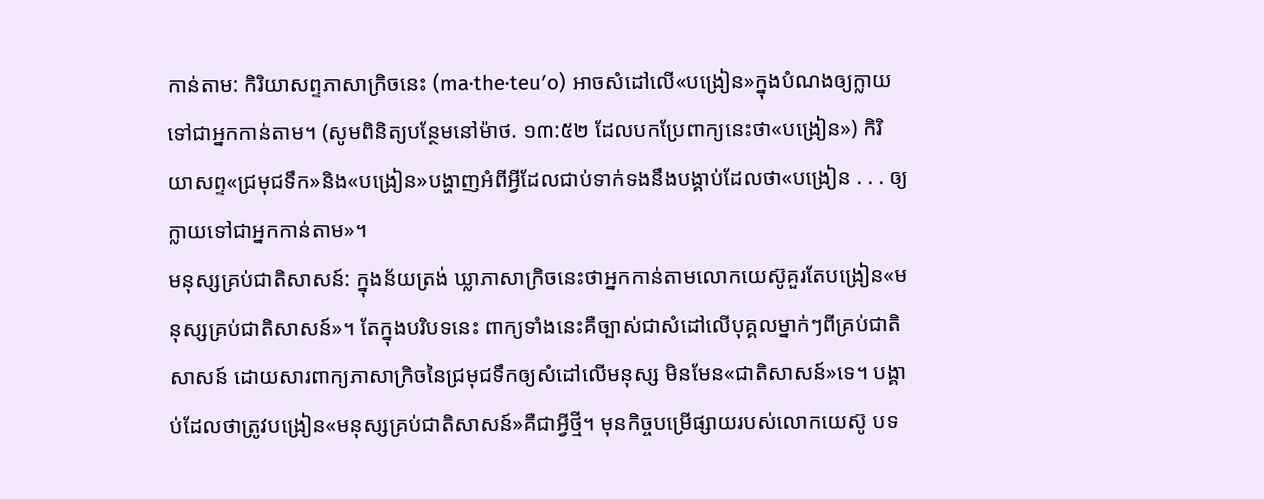កាន់តាម: កិរិយាសព្ទភាសាក្រិចនេះ (ma·the·teuʹo) អាចសំដៅលើ«បង្រៀន»ក្នុងបំណងឲ្យក្លាយទៅជាអ្នកកាន់តាម។ (សូមពិនិត្យបន្ថែមនៅម៉ាថ. ១៣:៥២ ដែលបកប្រែពាក្យនេះថា«បង្រៀន») កិរិយាសព្ទ«ជ្រមុជទឹក»និង«បង្រៀន»បង្ហាញអំពីអ្វីដែលជាប់ទាក់ទងនឹងបង្គាប់ដែលថា«បង្រៀន . . . ឲ្យក្លាយទៅជាអ្នកកាន់តាម»។
មនុស្សគ្រប់ជាតិសាសន៍: ក្នុងន័យត្រង់ ឃ្លាភាសាក្រិចនេះថាអ្នកកាន់តាមលោកយេស៊ូគួរតែបង្រៀន«មនុស្សគ្រប់ជាតិសាសន៍»។ តែក្នុងបរិបទនេះ ពាក្យទាំងនេះគឺច្បាស់ជាសំដៅលើបុគ្គលម្នាក់ៗពីគ្រប់ជាតិសាសន៍ ដោយសារពាក្យភាសាក្រិចនៃជ្រមុជទឹកឲ្យសំដៅលើមនុស្ស មិនមែន«ជាតិសាសន៍»ទេ។ បង្គាប់ដែលថាត្រូវបង្រៀន«មនុស្សគ្រប់ជាតិសាសន៍»គឺជាអ្វីថ្មី។ មុនកិច្ចបម្រើផ្សាយរបស់លោកយេស៊ូ បទ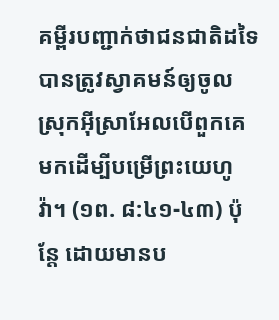គម្ពីរបញ្ជាក់ថាជនជាតិដទៃបានត្រូវស្វាគមន៍ឲ្យចូលស្រុកអ៊ីស្រាអែលបើពួកគេមកដើម្បីបម្រើព្រះយេហូវ៉ា។ (១ព. ៨:៤១-៤៣) ប៉ុន្តែ ដោយមានប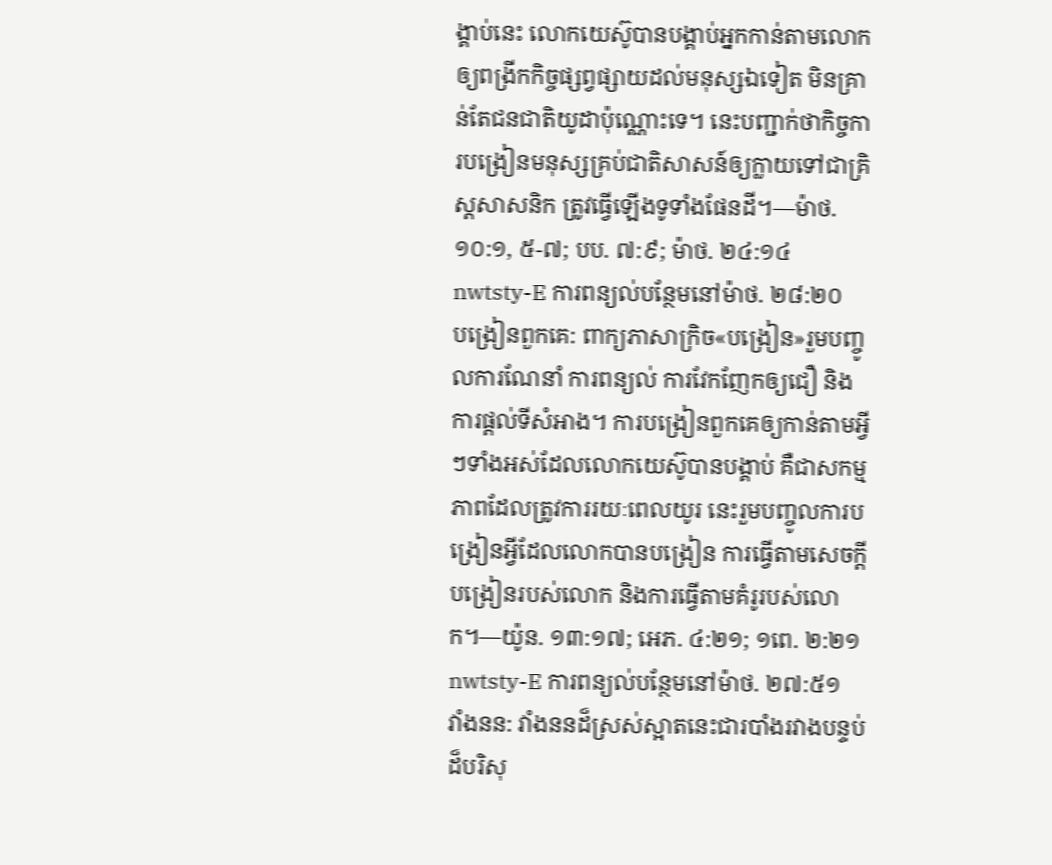ង្គាប់នេះ លោកយេស៊ូបានបង្គាប់អ្នកកាន់តាមលោកឲ្យពង្រីកកិច្ចផ្សព្វផ្សាយដល់មនុស្សឯទៀត មិនគ្រាន់តែជនជាតិយូដាប៉ុណ្ណោះទេ។ នេះបញ្ជាក់ថាកិច្ចការបង្រៀនមនុស្សគ្រប់ជាតិសាសន៍ឲ្យក្លាយទៅជាគ្រិស្តសាសនិក ត្រូវធ្វើឡើងទូទាំងផែនដី។—ម៉ាថ. ១០:១, ៥-៧; បប. ៧:៩; ម៉ាថ. ២៤:១៤
nwtsty-E ការពន្យល់បន្ថែមនៅម៉ាថ. ២៨:២០
បង្រៀនពួកគេ: ពាក្យភាសាក្រិច«បង្រៀន»រួមបញ្ចូលការណែនាំ ការពន្យល់ ការវែកញែកឲ្យជឿ និងការផ្ដល់ទីសំអាង។ ការបង្រៀនពួកគេឲ្យកាន់តាមអ្វីៗទាំងអស់ដែលលោកយេស៊ូបានបង្គាប់ គឺជាសកម្មភាពដែលត្រូវការរយៈពេលយូរ នេះរួមបញ្ចូលការបង្រៀនអ្វីដែលលោកបានបង្រៀន ការធ្វើតាមសេចក្ដីបង្រៀនរបស់លោក និងការធ្វើតាមគំរូរបស់លោក។—យ៉ូន. ១៣:១៧; អេភ. ៤:២១; ១ពេ. ២:២១
nwtsty-E ការពន្យល់បន្ថែមនៅម៉ាថ. ២៧:៥១
វាំងនន: វាំងននដ៏ស្រស់ស្អាតនេះជារបាំងរវាងបន្ទប់ដ៏បរិសុ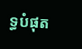ទ្ធបំផុត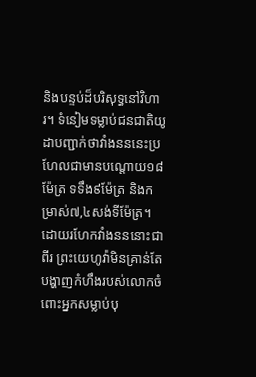និងបន្ទប់ដ៏បរិសុទ្ធនៅវិហារ។ ទំនៀមទម្លាប់ជនជាតិយូដាបញ្ជាក់ថាវាំងនននេះប្រហែលជាមានបណ្ដោយ១៨ម៉ែត្រ ទទឹង៩ម៉ែត្រ និងកម្រាស់៧,៤សង់ទីម៉ែត្រ។ ដោយរហែកវាំងនននោះជាពីរ ព្រះយេហូវ៉ាមិនគ្រាន់តែបង្ហាញកំហឹងរបស់លោកចំពោះអ្នកសម្លាប់បុ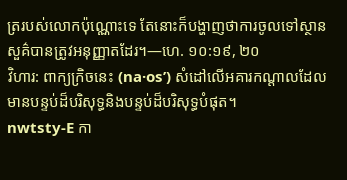ត្ររបស់លោកប៉ុណ្ណោះទេ តែនោះក៏បង្ហាញថាការចូលទៅស្ថានសួគ៌បានត្រូវអនុញ្ញាតដែរ។—ហេ. ១០:១៩, ២០
វិហារ: ពាក្យក្រិចនេះ (na·osʹ) សំដៅលើអគារកណ្ដាលដែលមានបន្ទប់ដ៏បរិសុទ្ធនិងបន្ទប់ដ៏បរិសុទ្ធបំផុត។
nwtsty-E កា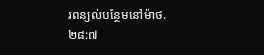រពន្យល់បន្ថែមនៅម៉ាថ. ២៨:៧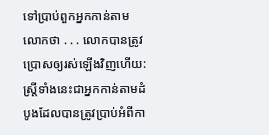ទៅប្រាប់ពួកអ្នកកាន់តាមលោកថា . . . លោកបានត្រូវប្រោសឲ្យរស់ឡើងវិញហើយ: ស្ត្រីទាំងនេះជាអ្នកកាន់តាមដំបូងដែលបានត្រូវប្រាប់អំពីកា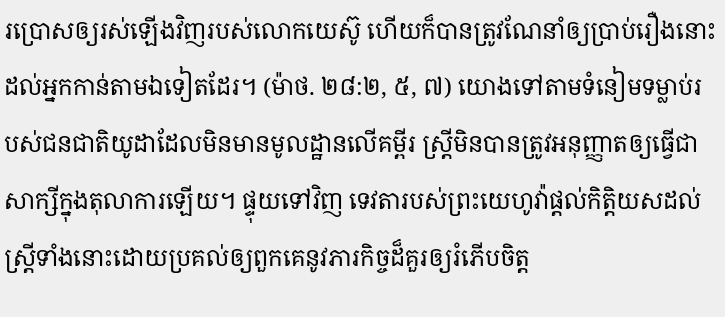រប្រោសឲ្យរស់ឡើងវិញរបស់លោកយេស៊ូ ហើយក៏បានត្រូវណែនាំឲ្យប្រាប់រឿងនោះដល់អ្នកកាន់តាមឯទៀតដែរ។ (ម៉ាថ. ២៨:២, ៥, ៧) យោងទៅតាមទំនៀមទម្លាប់របស់ជនជាតិយូដាដែលមិនមានមូលដ្ឋានលើគម្ពីរ ស្ត្រីមិនបានត្រូវអនុញ្ញាតឲ្យធ្វើជាសាក្សីក្នុងតុលាការឡើយ។ ផ្ទុយទៅវិញ ទេវតារបស់ព្រះយេហូវ៉ាផ្ដល់កិត្ដិយសដល់ស្ត្រីទាំងនោះដោយប្រគល់ឲ្យពួកគេនូវភារកិច្ចដ៏គួរឲ្យរំភើបចិត្ត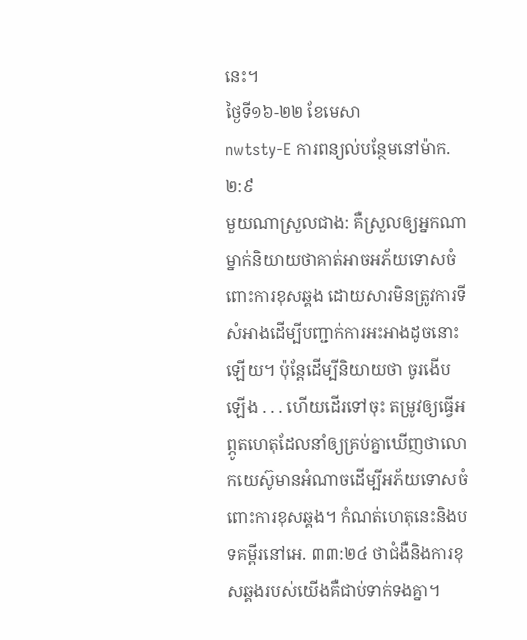នេះ។
ថ្ងៃទី១៦-២២ ខែមេសា
nwtsty-E ការពន្យល់បន្ថែមនៅម៉ាក. ២:៩
មួយណាស្រួលជាង: គឺស្រួលឲ្យអ្នកណាម្នាក់និយាយថាគាត់អាចអភ័យទោសចំពោះការខុសឆ្គង ដោយសារមិនត្រូវការទីសំអាងដើម្បីបញ្ជាក់ការអះអាងដូចនោះឡើយ។ ប៉ុន្តែដើម្បីនិយាយថា ចូរងើបឡើង . . . ហើយដើរទៅចុះ តម្រូវឲ្យធ្វើអព្ភូតហេតុដែលនាំឲ្យគ្រប់គ្នាឃើញថាលោកយេស៊ូមានអំណាចដើម្បីអភ័យទោសចំពោះការខុសឆ្គង។ កំណត់ហេតុនេះនិងបទគម្ពីរនៅអេ. ៣៣:២៤ ថាជំងឺនិងការខុសឆ្គងរបស់យើងគឺជាប់ទាក់ទងគ្នា។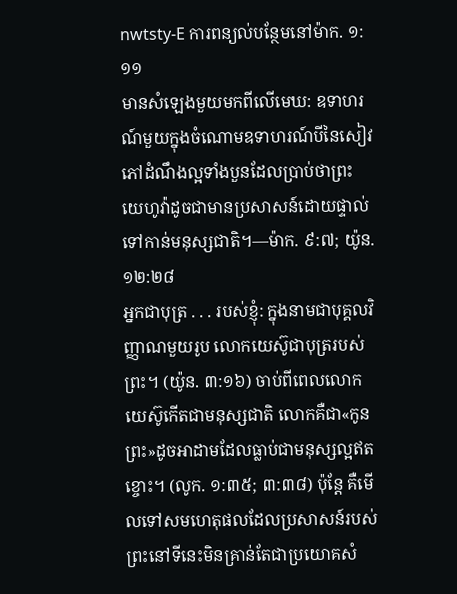nwtsty-E ការពន្យល់បន្ថែមនៅម៉ាក. ១:១១
មានសំឡេងមួយមកពីលើមេឃ: ឧទាហរណ៍មួយក្នុងចំណោមឧទាហរណ៍បីនៃសៀវភៅដំណឹងល្អទាំងបួនដែលប្រាប់ថាព្រះយេហូវ៉ាដូចជាមានប្រសាសន៍ដោយផ្ទាល់ទៅកាន់មនុស្សជាតិ។—ម៉ាក. ៩:៧; យ៉ូន. ១២:២៨
អ្នកជាបុត្រ . . . របស់ខ្ញុំ: ក្នុងនាមជាបុគ្គលវិញ្ញាណមួយរូប លោកយេស៊ូជាបុត្ររបស់ព្រះ។ (យ៉ូន. ៣:១៦) ចាប់ពីពេលលោកយេស៊ូកើតជាមនុស្សជាតិ លោកគឺជា«កូនព្រះ»ដូចអាដាមដែលធ្លាប់ជាមនុស្សល្អឥតខ្ចោះ។ (លូក. ១:៣៥; ៣:៣៨) ប៉ុន្តែ គឺមើលទៅសមហេតុផលដែលប្រសាសន៍របស់ព្រះនៅទីនេះមិនគ្រាន់តែជាប្រយោគសំ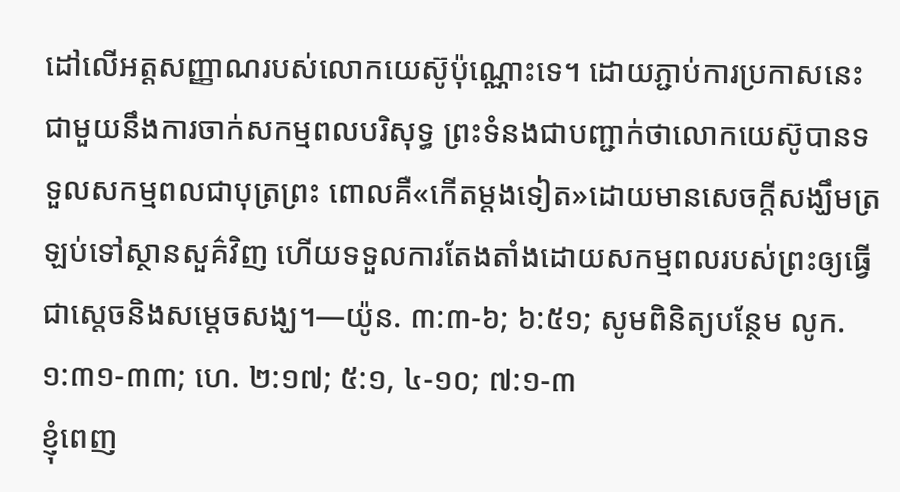ដៅលើអត្តសញ្ញាណរបស់លោកយេស៊ូប៉ុណ្ណោះទេ។ ដោយភ្ជាប់ការប្រកាសនេះជាមួយនឹងការចាក់សកម្មពលបរិសុទ្ធ ព្រះទំនងជាបញ្ជាក់ថាលោកយេស៊ូបានទទួលសកម្មពលជាបុត្រព្រះ ពោលគឺ«កើតម្ដងទៀត»ដោយមានសេចក្ដីសង្ឃឹមត្រឡប់ទៅស្ថានសួគ៌វិញ ហើយទទួលការតែងតាំងដោយសកម្មពលរបស់ព្រះឲ្យធ្វើជាស្តេចនិងសម្ដេចសង្ឃ។—យ៉ូន. ៣:៣-៦; ៦:៥១; សូមពិនិត្យបន្ថែម លូក. ១:៣១-៣៣; ហេ. ២:១៧; ៥:១, ៤-១០; ៧:១-៣
ខ្ញុំពេញ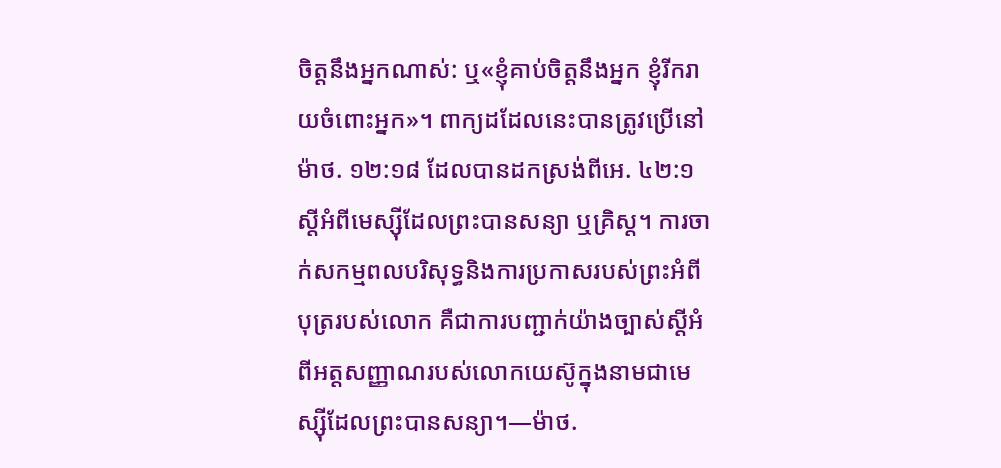ចិត្តនឹងអ្នកណាស់: ឬ«ខ្ញុំគាប់ចិត្តនឹងអ្នក ខ្ញុំរីករាយចំពោះអ្នក»។ ពាក្យដដែលនេះបានត្រូវប្រើនៅម៉ាថ. ១២:១៨ ដែលបានដកស្រង់ពីអេ. ៤២:១ ស្តីអំពីមេស្ស៊ីដែលព្រះបានសន្យា ឬគ្រិស្ត។ ការចាក់សកម្មពលបរិសុទ្ធនិងការប្រកាសរបស់ព្រះអំពីបុត្ររបស់លោក គឺជាការបញ្ជាក់យ៉ាងច្បាស់ស្តីអំពីអត្តសញ្ញាណរបស់លោកយេស៊ូក្នុងនាមជាមេស្ស៊ីដែលព្រះបានសន្យា។—ម៉ាថ.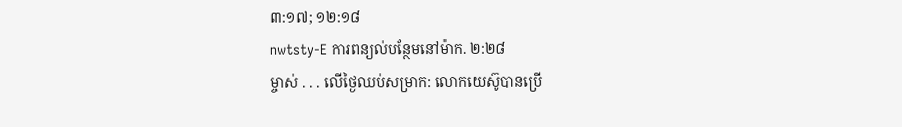៣:១៧; ១២:១៨
nwtsty-E ការពន្យល់បន្ថែមនៅម៉ាក. ២:២៨
ម្ចាស់ . . . លើថ្ងៃឈប់សម្រាក: លោកយេស៊ូបានប្រើ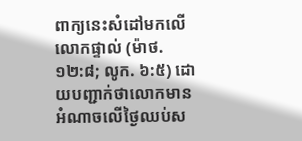ពាក្យនេះសំដៅមកលើលោកផ្ទាល់ (ម៉ាថ. ១២:៨; លូក. ៦:៥) ដោយបញ្ជាក់ថាលោកមានអំណាចលើថ្ងៃឈប់ស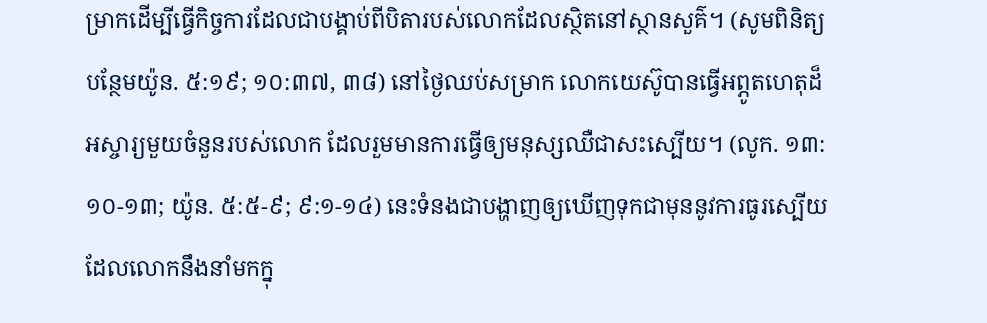ម្រាកដើម្បីធ្វើកិច្ចការដែលជាបង្គាប់ពីបិតារបស់លោកដែលស្ថិតនៅស្ថានសួគ៌។ (សូមពិនិត្យបន្ថែមយ៉ូន. ៥:១៩; ១០:៣៧, ៣៨) នៅថ្ងៃឈប់សម្រាក លោកយេស៊ូបានធ្វើអព្ភូតហេតុដ៏អស្ចារ្យមួយចំនួនរបស់លោក ដែលរួមមានការធ្វើឲ្យមនុស្សឈឺជាសះស្បើយ។ (លូក. ១៣:១០-១៣; យ៉ូន. ៥:៥-៩; ៩:១-១៤) នេះទំនងជាបង្ហាញឲ្យឃើញទុកជាមុននូវការធូរស្បើយដែលលោកនឹងនាំមកក្នុ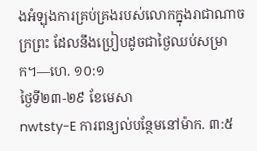ងអំឡុងការគ្រប់គ្រងរបស់លោកក្នុងរាជាណាចក្រព្រះ ដែលនឹងប្រៀបដូចជាថ្ងៃឈប់សម្រាក។—ហេ. ១០:១
ថ្ងៃទី២៣-២៩ ខែមេសា
nwtsty-E ការពន្យល់បន្ថែមនៅម៉ាក. ៣:៥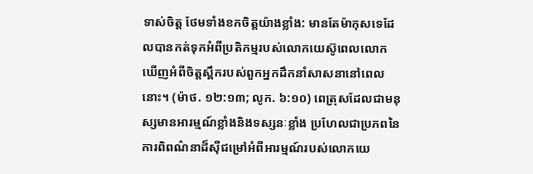ទាស់ចិត្ត ថែមទាំងខកចិត្តយ៉ាងខ្លាំង: មានតែម៉ាកុសទេដែលបានកត់ទុកអំពីប្រតិកម្មរបស់លោកយេស៊ូពេលលោកឃើញអំពីចិត្តស្ពឹករបស់ពួកអ្នកដឹកនាំសាសនានៅពេលនោះ។ (ម៉ាថ. ១២:១៣; លូក. ៦:១០) ពេត្រុសដែលជាមនុស្សមានអារម្មណ៍ខ្លាំងនិងទស្សនៈខ្លាំង ប្រហែលជាប្រភពនៃការពិពណ៌នាដ៏ស៊ីជម្រៅអំពីអារម្មណ៍របស់លោកយេ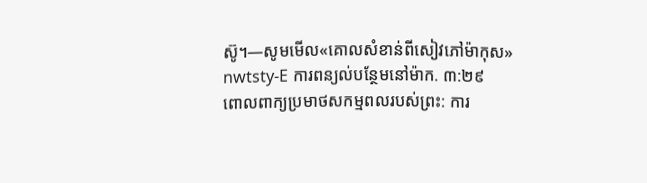ស៊ូ។—សូមមើល«គោលសំខាន់ពីសៀវភៅម៉ាកុស»
nwtsty-E ការពន្យល់បន្ថែមនៅម៉ាក. ៣:២៩
ពោលពាក្យប្រមាថសកម្មពលរបស់ព្រះ: ការ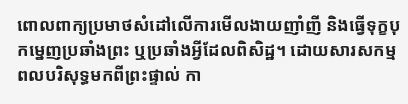ពោលពាក្យប្រមាថសំដៅលើការមើលងាយញាំញី និងធ្វើទុក្ខបុកម្នេញប្រឆាំងព្រះ ឬប្រឆាំងអ្វីដែលពិសិដ្ឋ។ ដោយសារសកម្មពលបរិសុទ្ធមកពីព្រះផ្ទាល់ កា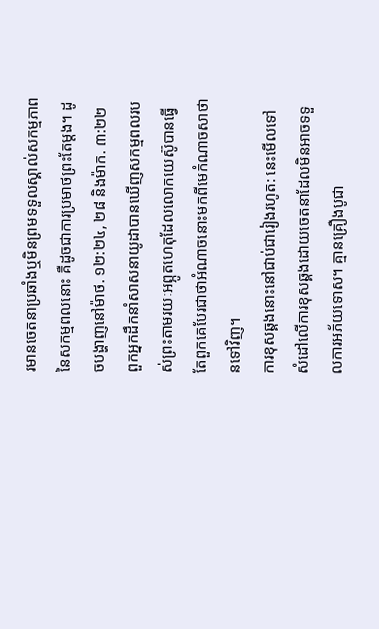រមានចេតនាប្រឆាំងឬមិនព្រមទទួលស្គាល់សកម្មភាពនៃសកម្មពលនោះ គឺដូចជាការប្រមាថព្រះតែម្ដង។ ដូចបង្ហាញនៅម៉ាថ. ១២:២៤, ២៨ និងម៉ាក. ៣:២២ ពួកអ្នកដឹកនាំសាសនាយូដាបានឃើញសកម្មពលរបស់ព្រះតាមរយៈអព្ភូតហេតុដែលលោកយេស៊ូបានធ្វើ តែពួកគេបែរជាថាអំណាចនោះមកពីមេកំណាចសាថានទៅវិញ។
ការខុសឆ្គងនោះនៅជាប់ជារៀងរហូត: នេះមើលទៅសំដៅលើការខុសឆ្គងដោយចេតនាដែលមិនអាចទទួលការអភ័យទោស។ គ្មានគ្រឿងបូជា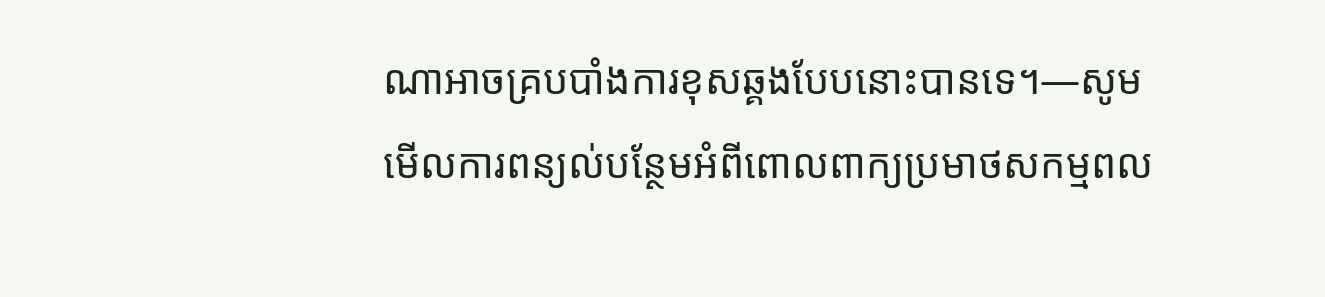ណាអាចគ្របបាំងការខុសឆ្គងបែបនោះបានទេ។—សូមមើលការពន្យល់បន្ថែមអំពីពោលពាក្យប្រមាថសកម្មពល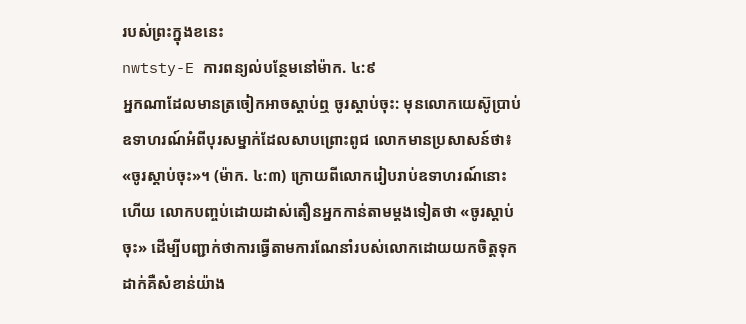របស់ព្រះក្នុងខនេះ
nwtsty-E ការពន្យល់បន្ថែមនៅម៉ាក. ៤:៩
អ្នកណាដែលមានត្រចៀកអាចស្ដាប់ឮ ចូរស្ដាប់ចុះ: មុនលោកយេស៊ូប្រាប់ឧទាហរណ៍អំពីបុរសម្នាក់ដែលសាបព្រោះពូជ លោកមានប្រសាសន៍ថា៖ «ចូរស្ដាប់ចុះ»។ (ម៉ាក. ៤:៣) ក្រោយពីលោករៀបរាប់ឧទាហរណ៍នោះហើយ លោកបញ្ចប់ដោយដាស់តឿនអ្នកកាន់តាមម្ដងទៀតថា «ចូរស្ដាប់ចុះ» ដើម្បីបញ្ជាក់ថាការធ្វើតាមការណែនាំរបស់លោកដោយយកចិត្តទុកដាក់គឺសំខាន់យ៉ាង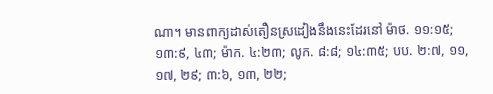ណា។ មានពាក្យដាស់តឿនស្រដៀងនឹងនេះដែរនៅ ម៉ាថ. ១១:១៥; ១៣:៩, ៤៣; ម៉ាក. ៤:២៣; លូក. ៨:៨; ១៤:៣៥; បប. ២:៧, ១១, ១៧, ២៩; ៣:៦, ១៣, ២២;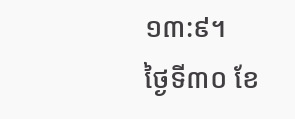១៣:៩។
ថ្ងៃទី៣០ ខែ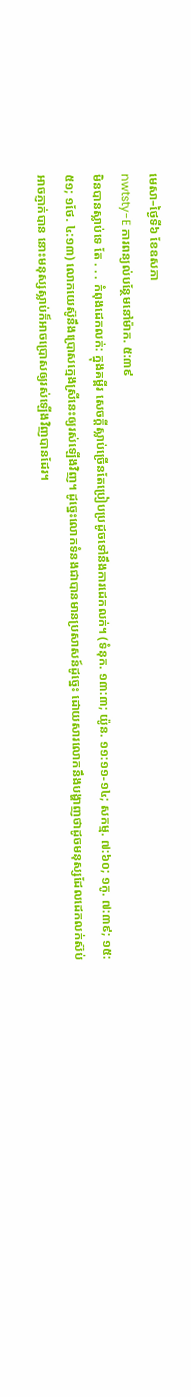មេសា–ថ្ងៃទី៦ ខែឧសភា
nwtsty-E ការពន្យល់បន្ថែមនៅម៉ាក. ៥:៣៩
មិនបានស្លាប់ទេ តែ . . . កំពុងដេកលក់: ក្នុងគម្ពីរ សេចក្ដីស្លាប់ច្រើនតែប្រៀបប្រដូចទៅនឹងការដេកលក់។ (ទំនុក. ១៣:៣; យ៉ូន. ១១:១១-១៤; សកម្ម. ៧:៦០; ១កូ. ៧:៣៩; ១៥:៥១; ១ថែ. ៤:១៣) លោកយេស៊ូនឹងប្រោសក្មេងស្រីនេះឲ្យរស់ឡើងវិញ។ ដូច្នេះលោកទំនងជាបានមានប្រសាសន៍ដូច្នេះ ដោយសារលោកនឹងបង្ហាញថាដូចមនុស្សដែលដេកលក់ស៊ប់អាចភ្ញាក់បាន នោះមនុស្សស្លាប់ក៏អាចប្រោសឲ្យរស់ឡើងវិញបានដែរ។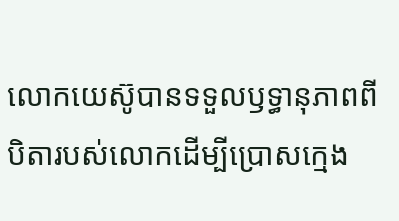លោកយេស៊ូបានទទួលឫទ្ធានុភាពពីបិតារបស់លោកដើម្បីប្រោសក្មេង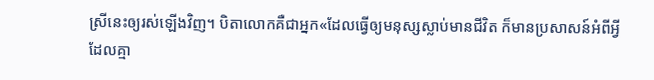ស្រីនេះឲ្យរស់ឡើងវិញ។ បិតាលោកគឺជាអ្នក«ដែលធ្វើឲ្យមនុស្សស្លាប់មានជីវិត ក៏មានប្រសាសន៍អំពីអ្វីដែលគ្មា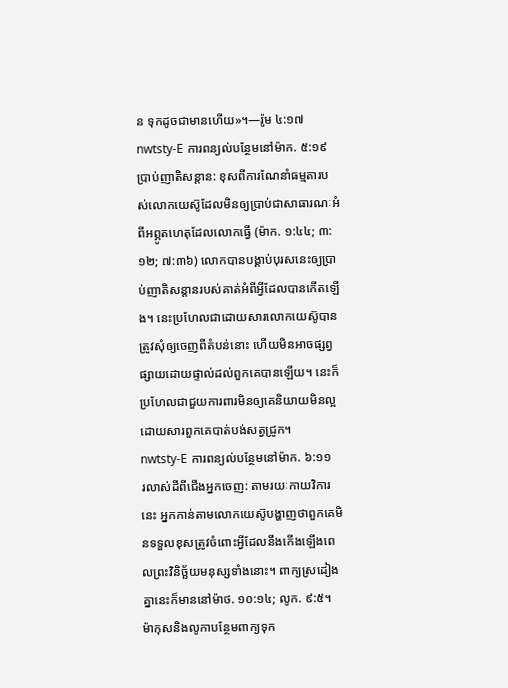ន ទុកដូចជាមានហើយ»។—រ៉ូម ៤:១៧
nwtsty-E ការពន្យល់បន្ថែមនៅម៉ាក. ៥:១៩
ប្រាប់ញាតិសន្ដាន: ខុសពីការណែនាំធម្មតារបស់លោកយេស៊ូដែលមិនឲ្យប្រាប់ជាសាធារណៈអំពីអព្ភូតហេតុដែលលោកធ្វើ (ម៉ាក. ១:៤៤; ៣:១២; ៧:៣៦) លោកបានបង្គាប់បុរសនេះឲ្យប្រាប់ញាតិសន្ដានរបស់គាត់អំពីអ្វីដែលបានកើតឡើង។ នេះប្រហែលជាដោយសារលោកយេស៊ូបានត្រូវសុំឲ្យចេញពីតំបន់នោះ ហើយមិនអាចផ្សព្វផ្សាយដោយផ្ទាល់ដល់ពួកគេបានឡើយ។ នេះក៏ប្រហែលជាជួយការពារមិនឲ្យគេនិយាយមិនល្អដោយសារពួកគេបាត់បង់សត្វជ្រូក។
nwtsty-E ការពន្យល់បន្ថែមនៅម៉ាក. ៦:១១
រលាស់ដីពីជើងអ្នកចេញ: តាមរយៈកាយវិការនេះ អ្នកកាន់តាមលោកយេស៊ូបង្ហាញថាពួកគេមិនទទួលខុសត្រូវចំពោះអ្វីដែលនឹងកើងឡើងពេលព្រះវិនិច្ឆ័យមនុស្សទាំងនោះ។ ពាក្យស្រដៀងគ្នានេះក៏មាននៅម៉ាថ. ១០:១៤; លូក. ៩:៥។ ម៉ាកុសនិងលូកាបន្ថែមពាក្យទុក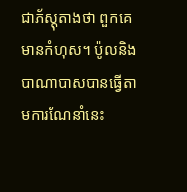ជាភ័ស្តុតាងថា ពួកគេមានកំហុស។ ប៉ូលនិងបាណាបាសបានធ្វើតាមការណែនាំនេះ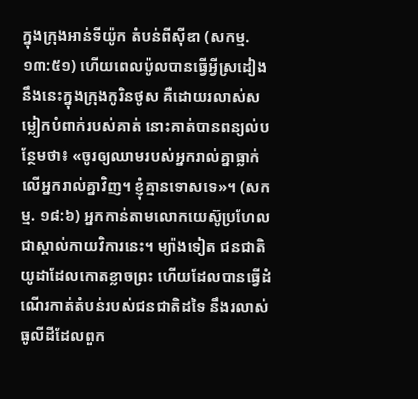ក្នុងក្រុងអាន់ទីយ៉ូក តំបន់ពីស៊ីឌា (សកម្ម. ១៣:៥១) ហើយពេលប៉ូលបានធ្វើអ្វីស្រដៀងនឹងនេះក្នុងក្រុងកូរិនថូស គឺដោយរលាស់សម្លៀកបំពាក់របស់គាត់ នោះគាត់បានពន្យល់បន្ថែមថា៖ «ចូរឲ្យឈាមរបស់អ្នករាល់គ្នាធ្លាក់លើអ្នករាល់គ្នាវិញ។ ខ្ញុំគ្មានទោសទេ»។ (សកម្ម. ១៨:៦) អ្នកកាន់តាមលោកយេស៊ូប្រហែលជាស្គាល់កាយវិការនេះ។ ម្យ៉ាងទៀត ជនជាតិយូដាដែលកោតខ្លាចព្រះ ហើយដែលបានធ្វើដំណើរកាត់តំបន់របស់ជនជាតិដទៃ នឹងរលាស់ធូលីដីដែលពួក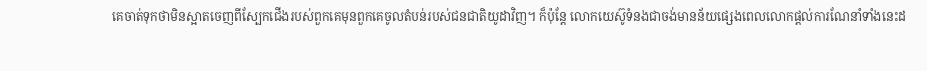គេចាត់ទុកថាមិនស្អាតចេញពីស្បែកជើងរបស់ពួកគេមុនពួកគេចូលតំបន់របស់ជនជាតិយូដាវិញ។ ក៏ប៉ុន្តែ លោកយេស៊ូទំនងជាចង់មានន័យផ្សេងពេលលោកផ្ដល់ការណែនាំទាំងនេះដ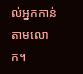ល់អ្នកកាន់តាមលោក។